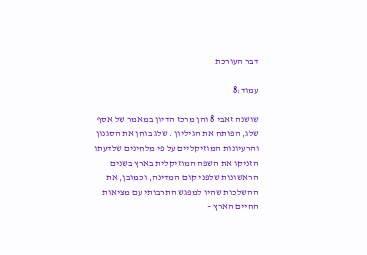דבר העורכת

עמוד:8

שושנה זאבי 8 והן מרכז הדיון במאמר של אסף שלג, הפותח את הגיליון . שלג בוחן את הסגנון והרעיונות המוזיקליים על פי מלחינים שלדעתו הזניקו את השפה המוזיקלית בארץ בשנים הראשונות שלפני קום המדינה, וכמובן, את ההשלכות שהיו למפגש התרבותי עם מציאות החיים הארץ –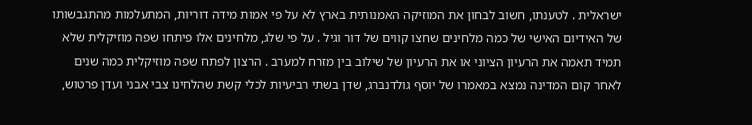ישראלית . לטענתו, חשוב לבחון את המוזיקה האמנותית בארץ לא על פי אמות מידה דוריות, המתעלמות מהתגבשותו של האידיום האישי של כמה מלחינים שחצו קווים של דור וגיל . על פי שלג, מלחינים אלו פיתחו שפה מוזיקלית שלא תמיד תאמה את הרעיון הציוני או את הרעיון של שילוב בין מזרח למערב . הרצון לפתח שפה מוזיקלית כמה שנים לאחר קום המדינה נמצא במאמרו של יוסף גולדנברג, שדן בשתי רביעיות לכלי קשת שהלחינו צבי אבני ועדן פרטוש,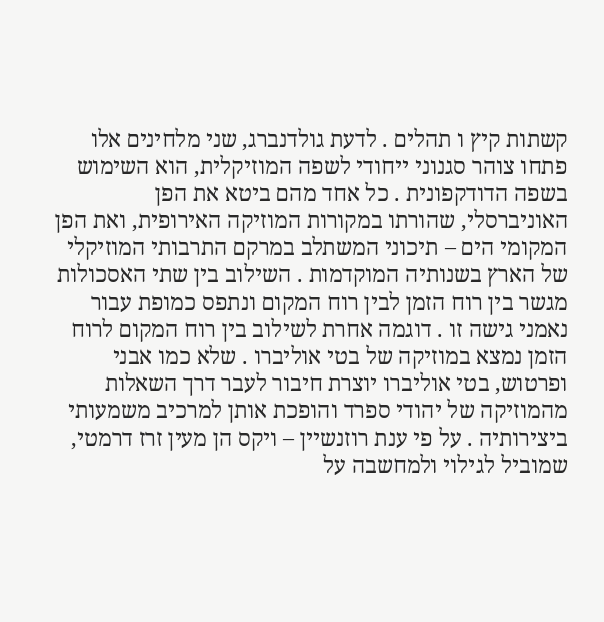קשתות קיץ ו תהלים . לדעת גולדנברג, שני מלחינים אלו פתחו צוהר סגנוני ייחודי לשפה המוזיקלית, הוא השימוש בשפה הדודקפונית . כל אחד מהם ביטא את הפן האוניברסלי, שהורתו במקורות המוזיקה האירופית, ואת הפן המקומי הים – תיכוני המשתלב במרקם התרבותי המוזיקלי של הארץ בשנותיה המוקדמות . השילוב בין שתי האסכולות מגשר בין רוח הזמן לבין רוח המקום ונתפס כמופת עבור נאמני גישה זו . דוגמה אחרת לשילוב בין רוח המקום לרוח הזמן נמצא במוזיקה של בטי אוליברו . שלא כמו אבני ופרטוש, בטי אוליברו יוצרת חיבור לעבר דרך השאלות מהמוזיקה של יהודי ספרד והופכת אותן למרכיב משמעותי ביצירותיה . על פי ענת רוזנשיין – ויקס הן מעין זרז דרמטי, שמוביל לגילוי ולמחשבה על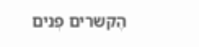הֶקשרים פְנים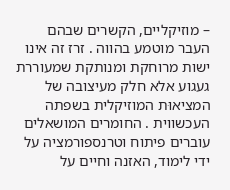– מוזיקליים, הקשרים שבהם העבר מוטמע בהווה . זרז זה אינו ישות מרוחקת ומנותקת שמעוררת געגוע אלא חלק מעיצובה של המציאוּת המוזיקלית בשפתה העכשווית . החומרים המושאלים עוברים פיתוח וטרנספורמציה על ידי לימוד, האזנה וחיים על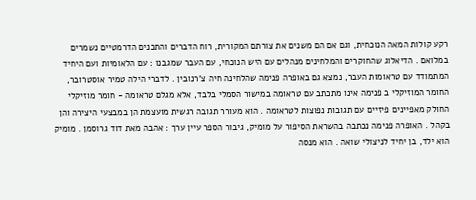רקע קולות המאה הנוכחית, וגם אם הם משנים את צורתם המקורית, רוח הדברים והתכנים הדרמטיים נשמרים במלואם . הדיאלוג שהחוקרים והמלחינים מנהלים עם היש הנוכחי, עם העבר שמגבנו : עם הלאומיות ועם היחיד המתמודד עם טראומות העבר, נמצא גם באופרה פנימה שהלחינה חיה צ'רנובין . לדברי הילה טמיר אוסטרובר, החומר המוזיקלי ב פנימה אינו מתכתב עם טראומה במישור הסמלי בלבד, אלא מגלם טראומה - חומר מוזיקלי החולק מאפיינים פיזיים עם תגובות נפוצות לטראומה . הוא מעורר תגובה רגשית מועצמת הן במבצעי היצירה והן בקהל . האופרה פנימה נכתבה בהשראת הסיפור על מומיק, גיבור הספר עיין ערך : אהבה מאת דוד גרוסמן . מומיק הוא ילד, בן יחיד לניצולי שואה . הוא מנסה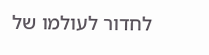לחדור לעולמו של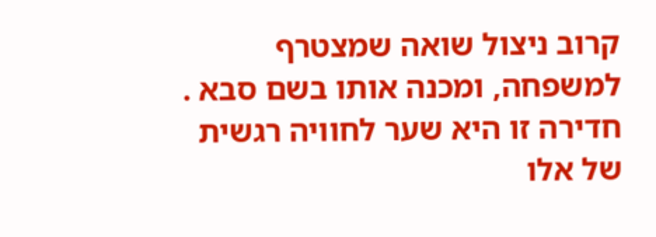קרוב ניצול שואה שמצטרף למשפחה, ומכנה אותו בשם סבא . חדירה זו היא שער לחוויה רגשית של אלו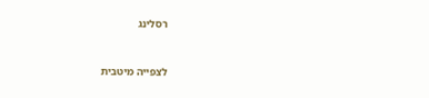רסלינג


לצפייה מיטבית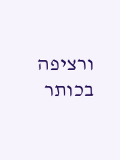ורציפה בכותר